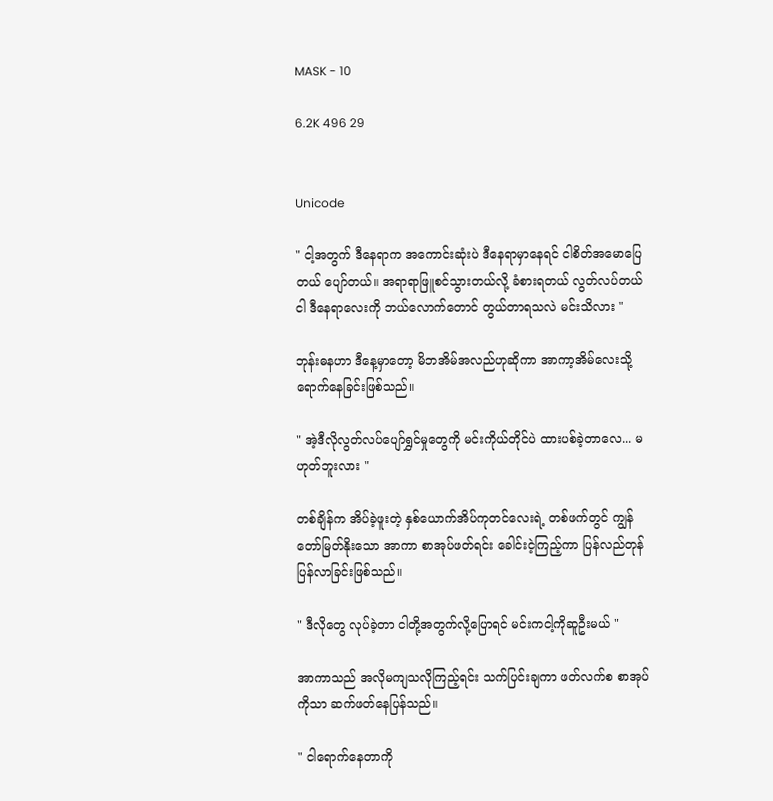MASK - 10

6.2K 496 29


Unicode

" ငါ့အတွက် ဒီနေရာက အကောင်းဆုံးပဲ ဒီနေရာမှာနေရင် ငါစိတ်အမောပြေတယ် ပျော်တယ်။ အရာရာဖြူစင်သွားတယ်လို့ ခံစားရတယ် လွတ်လပ်တယ် ငါ ဒီနေရာလေးကို ဘယ်လောက်တောင် တွယ်တာရသလဲ မင်းသိလား "

ဘုန်းဓနဟာ ဒီနေ့မှာတော့ မိဘအိမ်အလည်ဟုဆိုကာ အာကာ့အိမ်လေးသို့ရောက်နေခြင်းဖြစ်သည်။

" အဲ့ဒီလိုလွတ်လပ်ပျော်ရွှင်မှုတွေကို မင်းကိုယ်တိုင်ပဲ ထားပစ်ခဲ့တာလေ... မဟုတ်ဘူးလား "

တစ်ချိန်က အိပ်ခဲ့ဖူးတဲ့ နှစ်ယောက်အိပ်ကုတင်လေးရဲ့ တစ်ဖက်တွင် ကျွန်တော်မြတ်နိုးသော အာကာ စာအုပ်ဖတ်ရင်း ခေါင်းငဲ့ကြည့်ကာ ပြန်လည်တုန်ပြန်လာခြင်းဖြစ်သည်။

" ဒီလိုတွေ လုပ်ခဲ့တာ ငါတို့အတွက်လို့ပြောရင် မင်းကငါ့ကိုဆူဦးမယ် "

အာကာသည် အလိုမကျသလိုကြည့်ရင်း သက်ပြင်းချကာ ဖတ်လက်စ စာအုပ်ကိုသာ ဆက်ဖတ်နေပြန်သည်။

" ငါရောက်နေတာကို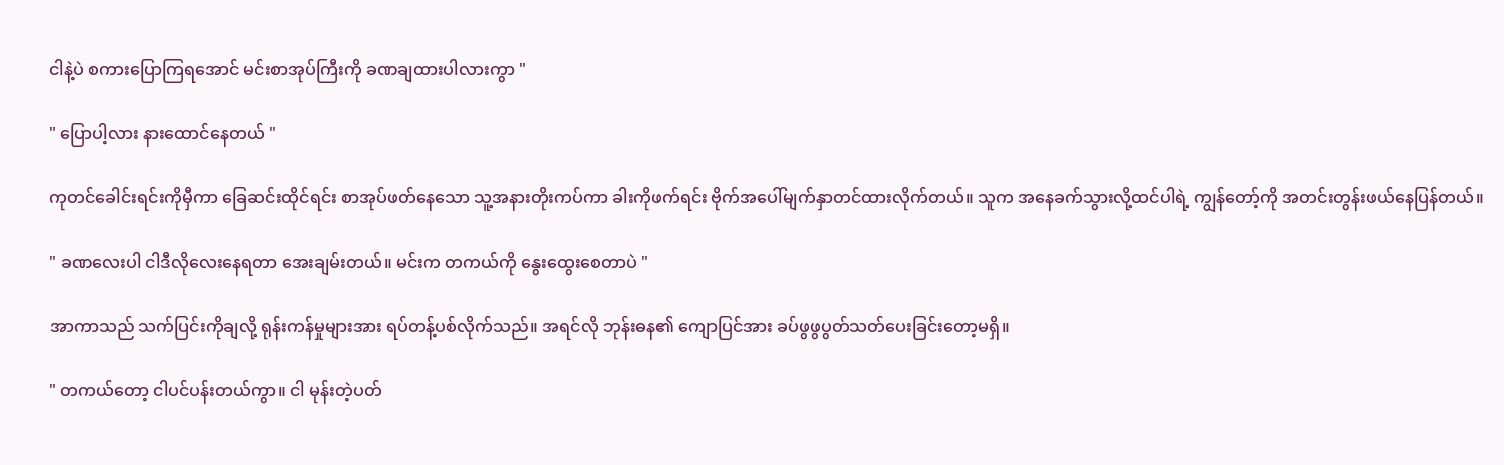ငါနဲ့ပဲ စကားပြောကြရအောင် မင်းစာအုပ်ကြီးကို ခဏချထားပါလားကွာ "

" ပြောပါ့လား နားထောင်နေတယ် "

ကုတင်ခေါင်းရင်းကိုမှီကာ ခြေဆင်းထိုင်ရင်း စာအုပ်ဖတ်နေသော သူ့အနားတိုးကပ်ကာ ခါးကိုဖက်ရင်း ဗိုက်အပေါ်မျက်နှာတင်ထားလိုက်တယ်။ သူက အနေခက်သွားလို့ထင်ပါရဲ့ ကျွန်တော့်ကို အတင်းတွန်းဖယ်နေပြန်တယ်။

" ခဏလေးပါ ငါဒီလိုလေးနေရတာ အေးချမ်းတယ်။ မင်းက တကယ်ကို နွေးထွေးစေတာပဲ "

အာကာသည် သက်ပြင်းကိုချလို့ ရုန်းကန်မှုများအား ရပ်တန့်ပစ်လိုက်သည်။ အရင်လို ဘုန်းဓန၏ ကျောပြင်အား ခပ်ဖွဖွပွတ်သတ်ပေးခြင်းတော့မရှိ။

" တကယ်တော့ ငါပင်ပန်းတယ်ကွာ။ ငါ မုန်းတဲ့ပတ်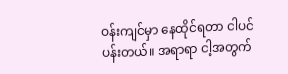ဝန်းကျင်မှာ နေထိုင်ရတာ ငါပင်ပန်းတယ်။ အရာရာ ငါ့အတွက်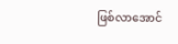ဖြစ်လာအောင်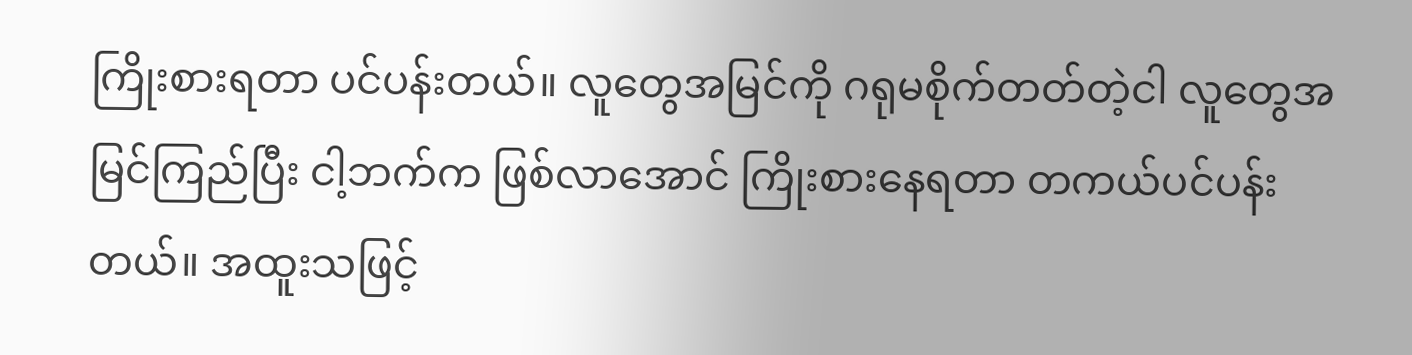ကြိုးစားရတာ ပင်ပန်းတယ်။ လူတွေအမြင်ကို ဂရုမစိုက်တတ်တဲ့ငါ လူတွေအမြင်ကြည်ပြီး ငါ့ဘက်က ဖြစ်လာအောင် ကြိုးစားနေရတာ တကယ်ပင်ပန်းတယ်။ အထူးသဖြင့်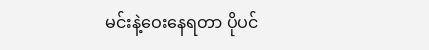မင်းနဲ့ဝေးနေရတာ ပိုပင်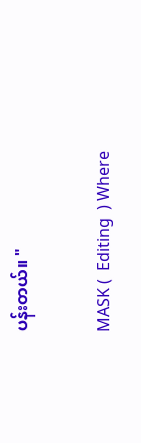ပန်းတယ်။ "

MASK (  Editing  ) Where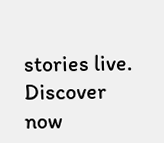stories live. Discover now